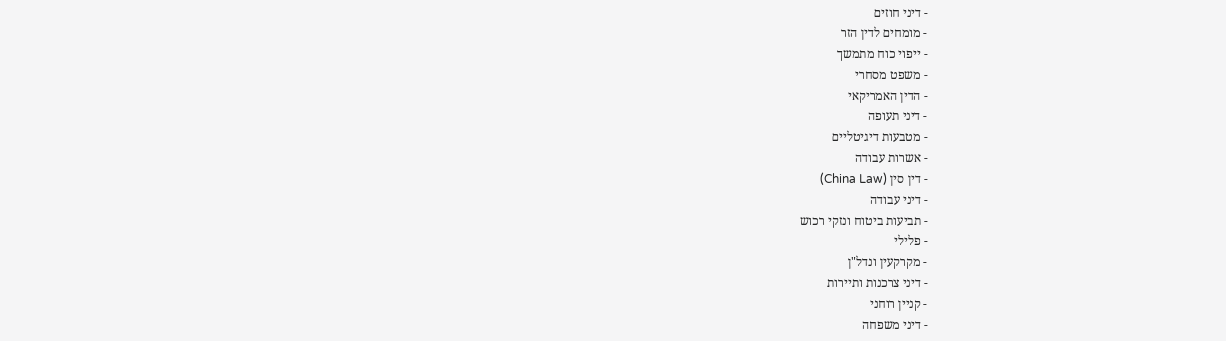- דיני חוזים
- מומחים לדין הזר
- ייפוי כוח מתמשך
- משפט מסחרי
- הדין האמריקאי
- דיני תעופה
- מטבעות דיגיטליים
- אשרות עבודה
- דין סין (China Law)
- דיני עבודה
- תביעות ביטוח ונזקי רכוש
- פלילי
- מקרקעין ונדל"ן
- דיני צרכנות ותיירות
- קניין רוחני
- דיני משפחה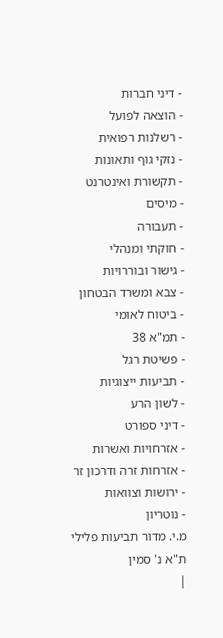- דיני חברות
- הוצאה לפועל
- רשלנות רפואית
- נזקי גוף ותאונות
- תקשורת ואינטרנט
- מיסים
- תעבורה
- חוקתי ומנהלי
- גישור ובוררויות
- צבא ומשרד הבטחון
- ביטוח לאומי
- תמ"א 38
- פשיטת רגל
- תביעות ייצוגיות
- לשון הרע
- דיני ספורט
- אזרחויות ואשרות
- אזרחות זרה ודרכון זר
- ירושות וצוואות
- נוטריון
מ.י. מדור תביעות פלילי ת"א נ' סמין
|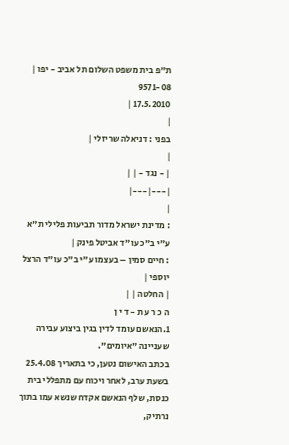ת"פ בית משפט השלום תל אביב - יפו |
9571-08
17.5.2010 |
|
בפני : דניאלה שריזלי |
|
| - נגד - | |
|---|---|
|
: מדינת ישראל מדור תביעות פלילי ת"א ע"י ב"כ עו"ד אביטל פינק |
: חיים סמין – בעצמו ע"י ב"כ עו"ד הרצל יוספי |
| החלטה | |
ה כ ר ע ת - ד י ן
1.הנאשם עומד לדין בגין ביצוע עבירה שעניינה "איומים".
בכתב האישום נטען, כי בתאריך 25.4.08 בשעת ערב, לאחר ויכוח עם מתפללי בית כנסת, שלף הנאשם אקדח שנשא עמו בתוך נרתיק,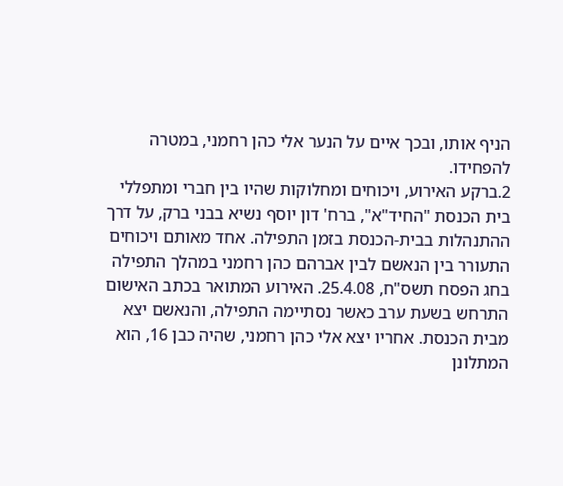הניף אותו, ובכך איים על הנער אלי כהן רחמני, במטרה להפחידו.
2.ברקע האירוע, ויכוחים ומחלוקות שהיו בין חברי ומתפללי בית הכנסת "החיד"א", ברח' דון יוסף נשיא בבני ברק, על דרך ההתנהלות בבית-הכנסת בזמן התפילה. אחד מאותם ויכוחים התעורר בין הנאשם לבין אברהם כהן רחמני במהלך התפילה בחג הפסח תשס"ח, 25.4.08. האירוע המתואר בכתב האישום התרחש בשעת ערב כאשר נסתיימה התפילה, והנאשם יצא מבית הכנסת. אחריו יצא אלי כהן רחמני, שהיה כבן 16, הוא המתלונן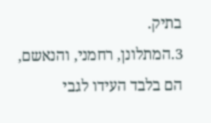בתיק.
3.המתלונן, רחמני, והנאשם, הם בלבד העידו לגבי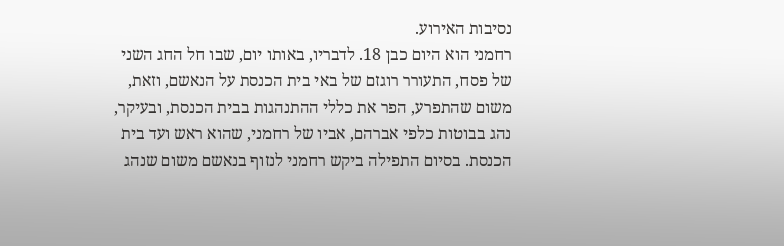נסיבות האירוע.
רחמני הוא היום כבן 18. לדבריו, באותו יום, שבו חל החג השני של פסח, התעורר רוגזם של באי בית הכנסת על הנאשם, וזאת, משום שהתפרע, הפר את כללי ההתנהגות בבית הכנסת, ובעיקר, נהג בבוטות כלפי אברהם, אביו של רחמני, שהוא ראש ועד בית הכנסת. בסיום התפילה ביקש רחמני לנזוף בנאשם משום שנהג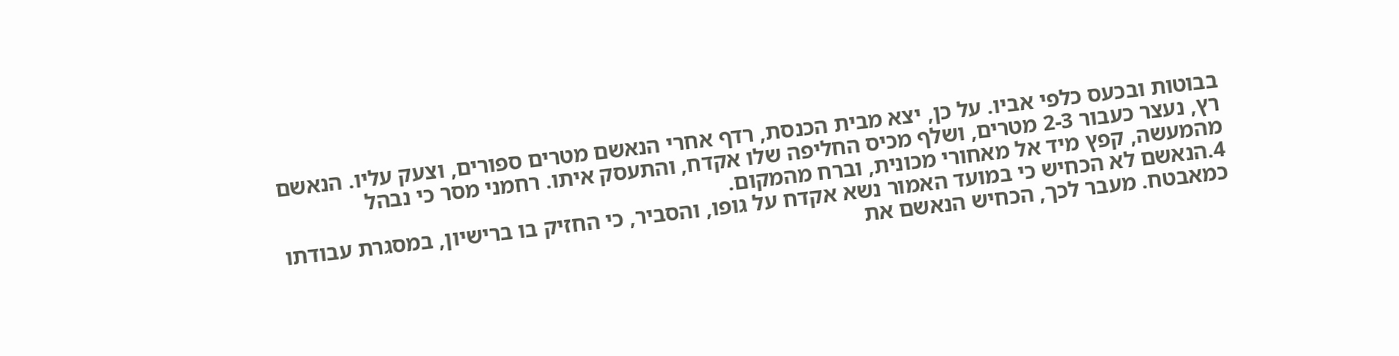בבוטות ובכעס כלפי אביו. על כן, יצא מבית הכנסת, רדף אחרי הנאשם מטרים ספורים, וצעק עליו. הנאשם רץ, נעצר כעבור 2-3 מטרים, ושלף מכיס החליפה שלו אקדח, והתעסק איתו. רחמני מסר כי נבהל מהמעשה, קפץ מיד אל מאחורי מכונית, וברח מהמקום.
4.הנאשם לא הכחיש כי במועד האמור נשא אקדח על גופו, והסביר, כי החזיק בו ברישיון, במסגרת עבודתו כמאבטח. מעבר לכך, הכחיש הנאשם את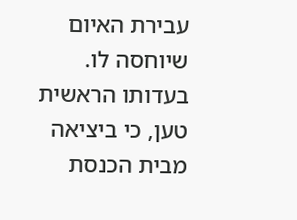עבירת האיום שיוחסה לו. בעדותו הראשית טען, כי ביציאה מבית הכנסת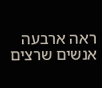ראה ארבעה אנשים שרצים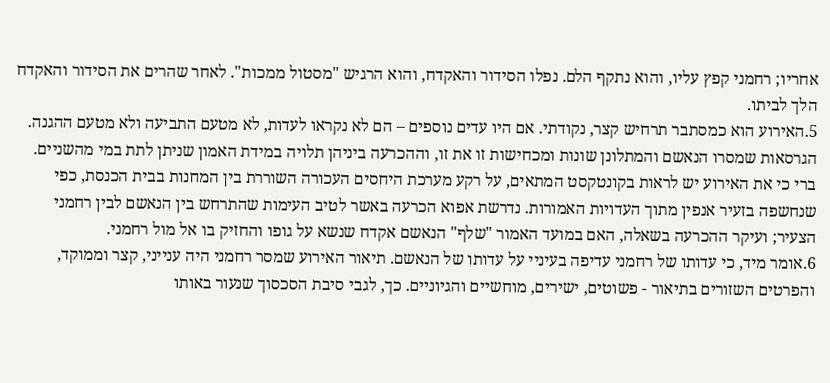אחריו; רחמני קפץ עליו, והוא נתקף הלם. נפלו הסידור והאקדח, והוא הרגיש "מסטול ממכות". לאחר שהרים את הסידור והאקדח הלך לביתו.
5.האירוע הוא כמסתבר תרחיש קצר, נקודתי. אם היו עדים נוספים – הם לא נקראו לעדות, לא מטעם התביעה ולא מטעם ההגנה. הגרסאות שמסרו הנאשם והמתלונן שונות ומכחישות זו את זו, וההכרעה ביניהן תלויה במידת האמון שניתן לתת במי מהשניים. ברי כי את האירוע יש לראות בקונטקסט המתאים, על רקע מערכת היחסים העכורה השוררת בין המחנות בבית הכנסת, כפי שנחשפה בזעיר אנפין מתוך העדויות האמורות. נדרשת אפוא הכרעה באשר לטיב העימות שהתרחש בין הנאשם לבין רחמני הצעיר; ועיקר ההכרעה בשאלה, האם במועד האמור "שלף" הנאשם אקדח שנשא על גופו והחזיק בו אל מול רחמני.
6.אומר מיד, כי עדותו של רחמני עדיפה בעיניי על עדותו של הנאשם. תיאור האירוע שמסר רחמני היה ענייני, קצר וממוקד, והפרטים השזורים בתיאור - פשוטים, ישירים, מוחשיים והגיוניים. כך, לגבי סיבת הסכסוך שנעור באותו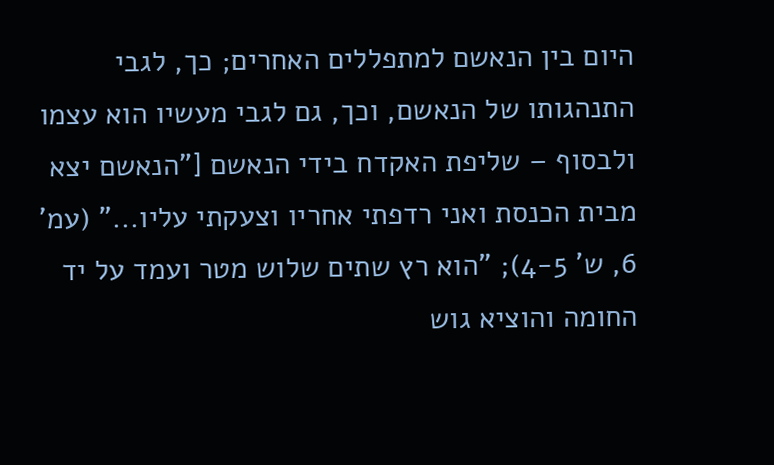היום בין הנאשם למתפללים האחרים; כך, לגבי התנהגותו של הנאשם, וכך, גם לגבי מעשיו הוא עצמו ולבסוף – שליפת האקדח בידי הנאשם ["הנאשם יצא מבית הכנסת ואני רדפתי אחריו וצעקתי עליו..." (עמ' 6, ש' 4-5); "הוא רץ שתים שלוש מטר ועמד על יד החומה והוציא גוש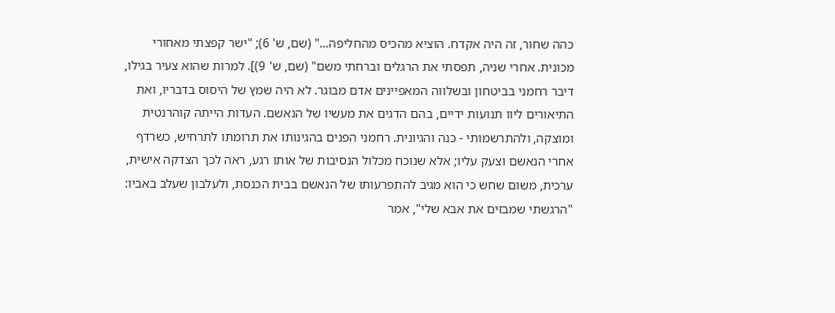כהה שחור, זה היה אקדח. הוציא מהכיס מהחליפה..." (שם, ש' 6); "ישר קפצתי מאחורי מכונית. אחרי שניה, תפסתי את הרגלים וברחתי משם" (שם, ש' 9)]. למרות שהוא צעיר בגילו, דיבר רחמני בביטחון ובשלווה המאפיינים אדם מבוגר. לא היה שמץ של היסוס בדבריו, ואת התיאורים ליוו תנועות ידיים, בהם הדגים את מעשיו של הנאשם. העדות הייתה קוהרנטית ומוצקה, ולהתרשמותי - כנה והגיונית. רחמני הפנים בהגינותו את תרומתו לתרחיש, כשרדף אחרי הנאשם וצעק עליו; אלא שנוכח מכלול הנסיבות של אותו רגע, ראה לכך הצדקה אישית, ערכית, משום שחש כי הוא מגיב להתפרעותו של הנאשם בבית הכנסת, ולעלבון שעלב באביו: "הרגשתי שמבזים את אבא שלי", אמר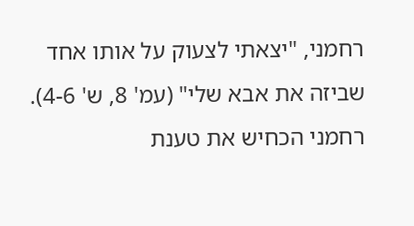רחמני, "יצאתי לצעוק על אותו אחד שביזה את אבא שלי" (עמ' 8, ש' 4-6). רחמני הכחיש את טענת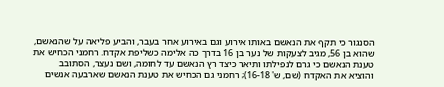הסנגור כי תקף את הנאשם באותו אירוע וגם באירוע אחר בעבר, והביע פליאה על שהנאשם, שהוא בן 56, מגיב לצעקות של נער בן 16 בדרך כה אלימה כשליפת אקדח. רחמני הכחיש את טענת הנאשם כי גרם לנפילתו ותיאר כיצד רץ הנאשם עד לחומה, ושם נעצר, הסתובב והוציא את האקדח (שם, ש' 16-18); רחמני גם הכחיש את טענת הנאשם שארבעה אנשים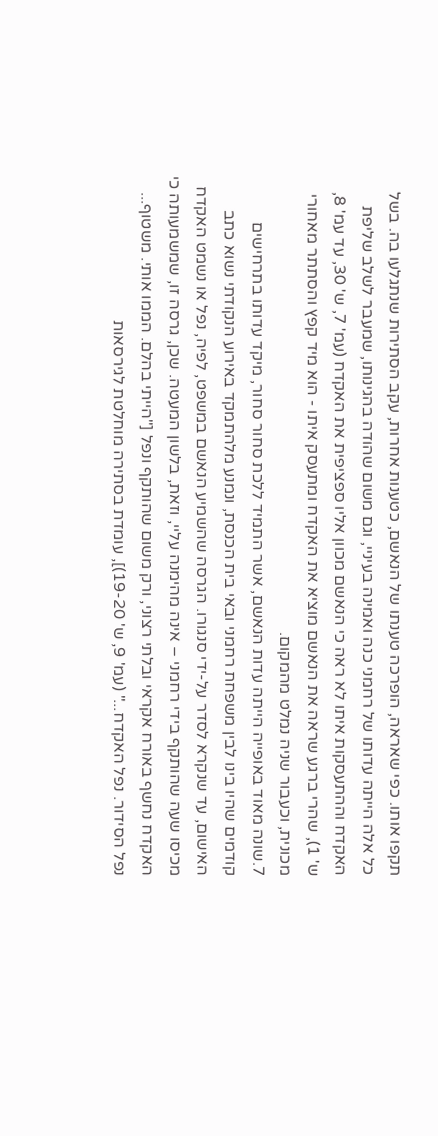תקפו אותו. כפי שאראה, הופרכה טענתו של הנאשם, כטענות אחרות, עקב הסתירות שנתגלעו בה. בשל כל אלה הייתה עדותו של רחמני כנה ואמינה בעיניי, וגם משום שהודה בהגינותו, שמעבר לשלב שליפת האקדח וההתעסקות איתו לא ראה כי הנאשם מכוון אליו ספציפית את האקדח (עמ' 7, ש' 30, עד עמ' 8, ש' 1), שהרי ברגע שראה את הנאשם מוציא את האקדח ומתעסק איתו - הוא מיד קפץ והסתתר מאחורי מכונית, וכעבור שניה נמלט מהמקום.
7.שונה מאוד באופייה הייתה עדות הנאשם, אשר התמיד ללכת סחור סחור, מיקד עדותו בתרחישים קודמים שהיו בינו לבין משפחת רחמני ובאי בית הכנסת, ונמנע מלהתמקד באירוע הנקודתי נשוא כתב האישום, עד שנקרא לסדר על-ידי סנגורו. הגרסה שהשמיע הנאשם במשפט, לפיה, נפל או נשמט האקדח מכיסו שעה שהותקף בידי רחמני – אינה מהימנה עליי, וזאת, בלשון המעטה. שכן, גרסה זו, שמשמעותה כי האקדח נחשף באורח אקראי ובלתי רצוני, ורק משום שהותקף ונפל ["הייתי בהלם. הממו אותי. משטוף... נפל הסידור. נפל האקדח..." (עמ' 9, ש' 19-20)], עומדת בסתירה מוחלטת לגירסאות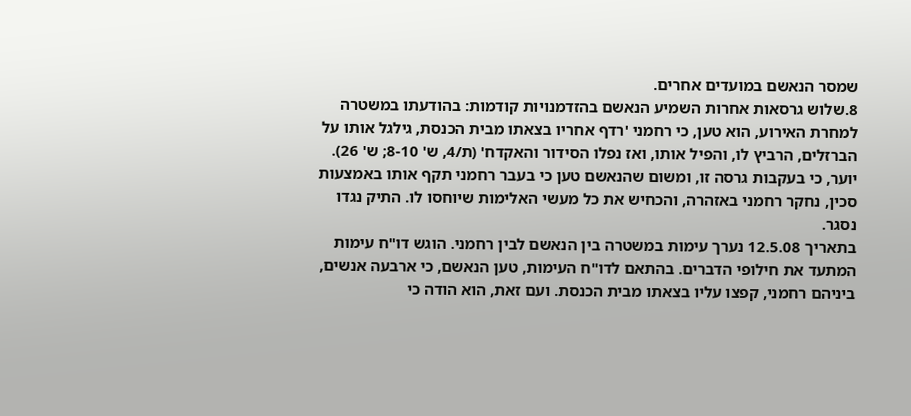שמסר הנאשם במועדים אחרים.
8.שלוש גרסאות אחרות השמיע הנאשם בהזדמנויות קודמות: בהודעתו במשטרה למחרת האירוע, הוא טען, כי רחמני 'רדף אחריו בצאתו מבית הכנסת, גילגל אותו על הברזלים, הרביץ לו, והפיל אותו, ואז נפלו הסידור והאקדח' (ת/4, ש' 8-10; ש' 26). יוער, כי בעקבות גרסה זו, ומשום שהנאשם טען כי בעבר רחמני תקף אותו באמצעות סכין, נחקר רחמני באזהרה, והכחיש את כל מעשי האלימות שיוחסו לו. התיק נגדו נסגר.
בתאריך 12.5.08 נערך עימות במשטרה בין הנאשם לבין רחמני. הוגש דו"ח עימות המתעד את חילופי הדברים. בהתאם לדו"ח העימות, טען הנאשם, כי ארבעה אנשים, ביניהם רחמני, קפצו עליו בצאתו מבית הכנסת. ועם זאת, הוא הודה כי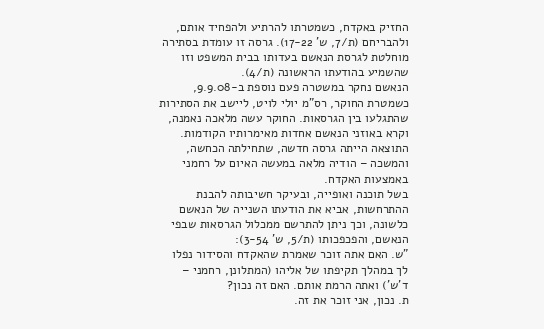החזיק באקדח, כשמטרתו להרתיע ולהפחיד אותם, ולהבריחם (ת/7, ש' 17-22). גרסה זו עומדת בסתירה מוחלטת לגרסת הנאשם בעדותו בבית המשפט וזו שהשמיע בהודעתו הראשונה (ת/4).
הנאשם נחקר במשטרה פעם נוספת ב-9.9.08, כשמטרת החוקר, רס"מ יולי לויט, ליישב את הסתירות שהתגלעו בין הגרסאות. החוקר עשה מלאכה נאמנה, וקרא באוזני הנאשם אחדות מאימרותיו הקודמות. התוצאה הייתה גרסה חדשה, שתחילתה הכחשה, והמשכה – הודיה מלאה במעשה האיום על רחמני באמצעות האקדח.
בשל תוכנה ואופייה, ובעיקר חשיבותה להבנת ההתרחשות, אביא את הודעתו השנייה של הנאשם כלשונה, וכך ניתן להתרשם ממכלול הגרסאות שבפי הנאשם, והפכפכותו (ת/5, ש' 3-54):
"ש. האם אתה זוכר שאמרת שהאקדח והסידור נפלו לך במהלך תקיפתו של אליהו (המתלונן, רחמני – ד'ש') ואתה הרמת אותם. האם זה נכון?
ת. נכון, אני זוכר את זה.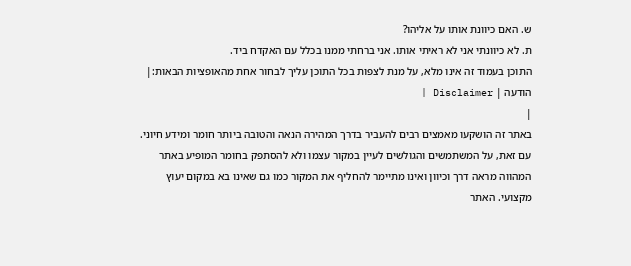ש. האם כיוונת אותו על אליהו?
ת. לא כיוונתי אני לא ראיתי אותו. אני ברחתי ממנו בכלל עם האקדח ביד.
התוכן בעמוד זה אינו מלא, על מנת לצפות בכל התוכן עליך לבחור אחת מהאופציות הבאות:| הודעה | Disclaimer |
|
באתר זה הושקעו מאמצים רבים להעביר בדרך המהירה הנאה והטובה ביותר חומר ומידע חיוני. עם זאת, על המשתמשים והגולשים לעיין במקור עצמו ולא להסתפק בחומר המופיע באתר המהווה מראה דרך וכיוון ואינו מתיימר להחליף את המקור כמו גם שאינו בא במקום יעוץ מקצועי. האתר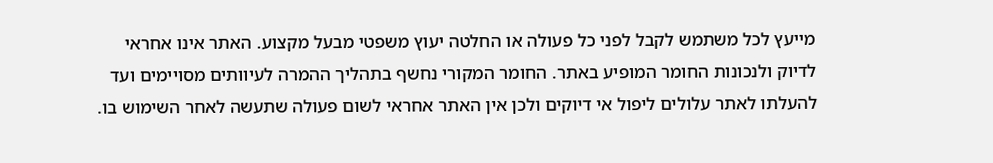מייעץ לכל משתמש לקבל לפני כל פעולה או החלטה יעוץ משפטי מבעל מקצוע. האתר אינו אחראי לדיוק ולנכונות החומר המופיע באתר. החומר המקורי נחשף בתהליך ההמרה לעיוותים מסויימים ועד להעלתו לאתר עלולים ליפול אי דיוקים ולכן אין האתר אחראי לשום פעולה שתעשה לאחר השימוש בו.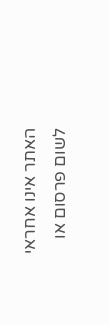האתר אינו אחראי לשום פרסום או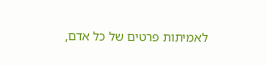לאמיתות פרטים של כל אדם,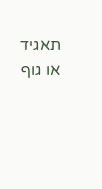תאגיד או גוף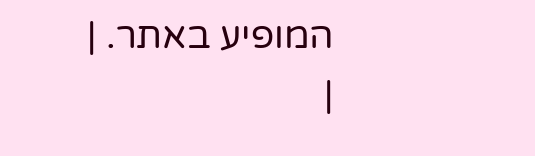המופיע באתר. |
|